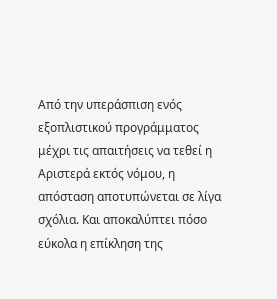Από την υπεράσπιση ενός εξοπλιστικού προγράμματος μέχρι τις απαιτήσεις να τεθεί η Αριστερά εκτός νόμου, η απόσταση αποτυπώνεται σε λίγα σχόλια. Και αποκαλύπτει πόσο εύκολα η επίκληση της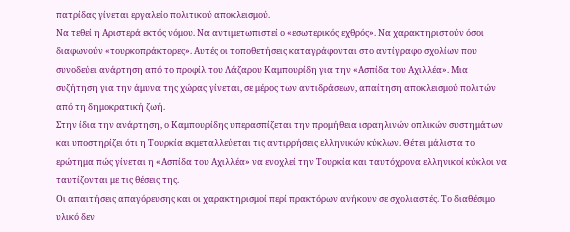πατρίδας γίνεται εργαλείο πολιτικού αποκλεισμού.
Να τεθεί η Αριστερά εκτός νόμου. Να αντιμετωπιστεί ο «εσωτερικός εχθρός». Να χαρακτηριστούν όσοι διαφωνούν «τουρκοπράκτορες». Αυτές οι τοποθετήσεις καταγράφονται στο αντίγραφο σχολίων που συνοδεύει ανάρτηση από το προφίλ του Λάζαρου Καμπουρίδη για την «Ασπίδα του Αχιλλέα». Μια συζήτηση για την άμυνα της χώρας γίνεται, σε μέρος των αντιδράσεων, απαίτηση αποκλεισμού πολιτών από τη δημοκρατική ζωή.
Στην ίδια την ανάρτηση, ο Καμπουρίδης υπερασπίζεται την προμήθεια ισραηλινών οπλικών συστημάτων και υποστηρίζει ότι η Τουρκία εκμεταλλεύεται τις αντιρρήσεις ελληνικών κύκλων. Θέτει μάλιστα το ερώτημα πώς γίνεται η «Ασπίδα του Αχιλλέα» να ενοχλεί την Τουρκία και ταυτόχρονα ελληνικοί κύκλοι να ταυτίζονται με τις θέσεις της.
Οι απαιτήσεις απαγόρευσης και οι χαρακτηρισμοί περί πρακτόρων ανήκουν σε σχολιαστές. Το διαθέσιμο υλικό δεν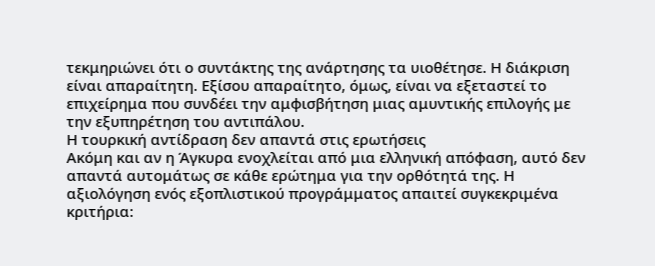τεκμηριώνει ότι ο συντάκτης της ανάρτησης τα υιοθέτησε. Η διάκριση είναι απαραίτητη. Εξίσου απαραίτητο, όμως, είναι να εξεταστεί το επιχείρημα που συνδέει την αμφισβήτηση μιας αμυντικής επιλογής με την εξυπηρέτηση του αντιπάλου.
Η τουρκική αντίδραση δεν απαντά στις ερωτήσεις
Ακόμη και αν η Άγκυρα ενοχλείται από μια ελληνική απόφαση, αυτό δεν απαντά αυτομάτως σε κάθε ερώτημα για την ορθότητά της. Η αξιολόγηση ενός εξοπλιστικού προγράμματος απαιτεί συγκεκριμένα κριτήρια: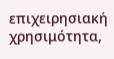επιχειρησιακή χρησιμότητα,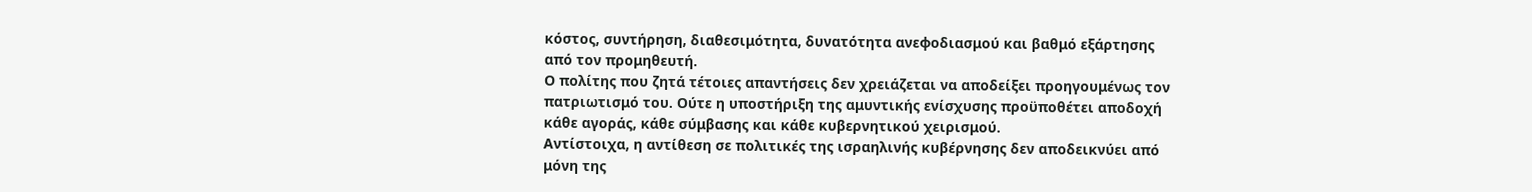κόστος, συντήρηση, διαθεσιμότητα, δυνατότητα ανεφοδιασμού και βαθμό εξάρτησης από τον προμηθευτή.
Ο πολίτης που ζητά τέτοιες απαντήσεις δεν χρειάζεται να αποδείξει προηγουμένως τον πατριωτισμό του. Ούτε η υποστήριξη της αμυντικής ενίσχυσης προϋποθέτει αποδοχή κάθε αγοράς, κάθε σύμβασης και κάθε κυβερνητικού χειρισμού.
Αντίστοιχα, η αντίθεση σε πολιτικές της ισραηλινής κυβέρνησης δεν αποδεικνύει από μόνη της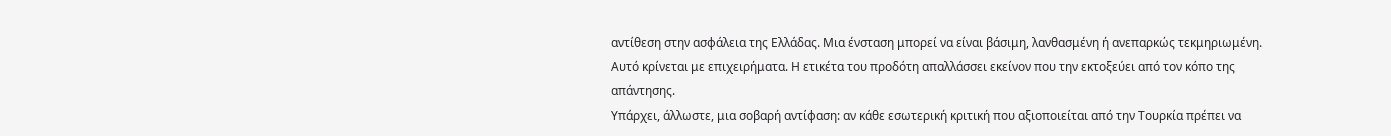αντίθεση στην ασφάλεια της Ελλάδας. Μια ένσταση μπορεί να είναι βάσιμη, λανθασμένη ή ανεπαρκώς τεκμηριωμένη. Αυτό κρίνεται με επιχειρήματα. Η ετικέτα του προδότη απαλλάσσει εκείνον που την εκτοξεύει από τον κόπο της απάντησης.
Υπάρχει, άλλωστε, μια σοβαρή αντίφαση: αν κάθε εσωτερική κριτική που αξιοποιείται από την Τουρκία πρέπει να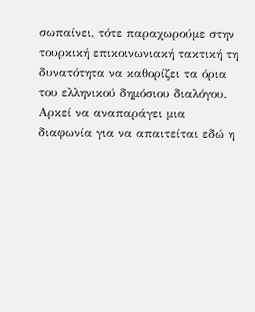σωπαίνει, τότε παραχωρούμε στην τουρκική επικοινωνιακή τακτική τη δυνατότητα να καθορίζει τα όρια του ελληνικού δημόσιου διαλόγου. Αρκεί να αναπαράγει μια διαφωνία για να απαιτείται εδώ η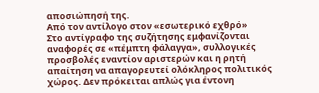αποσιώπησή της.
Από τον αντίλογο στον «εσωτερικό εχθρό»
Στο αντίγραφο της συζήτησης εμφανίζονται αναφορές σε «πέμπτη φάλαγγα», συλλογικές προσβολές εναντίον αριστερών και η ρητή απαίτηση να απαγορευτεί ολόκληρος πολιτικός χώρος. Δεν πρόκειται απλώς για έντονη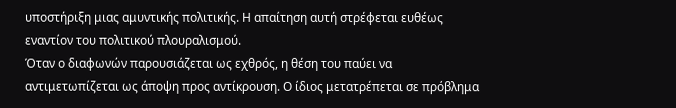υποστήριξη μιας αμυντικής πολιτικής. Η απαίτηση αυτή στρέφεται ευθέως εναντίον του πολιτικού πλουραλισμού.
Όταν ο διαφωνών παρουσιάζεται ως εχθρός, η θέση του παύει να αντιμετωπίζεται ως άποψη προς αντίκρουση. Ο ίδιος μετατρέπεται σε πρόβλημα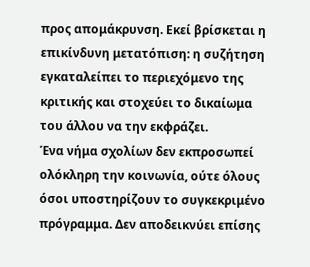προς απομάκρυνση. Εκεί βρίσκεται η επικίνδυνη μετατόπιση: η συζήτηση εγκαταλείπει το περιεχόμενο της κριτικής και στοχεύει το δικαίωμα του άλλου να την εκφράζει.
Ένα νήμα σχολίων δεν εκπροσωπεί ολόκληρη την κοινωνία, ούτε όλους όσοι υποστηρίζουν το συγκεκριμένο πρόγραμμα. Δεν αποδεικνύει επίσης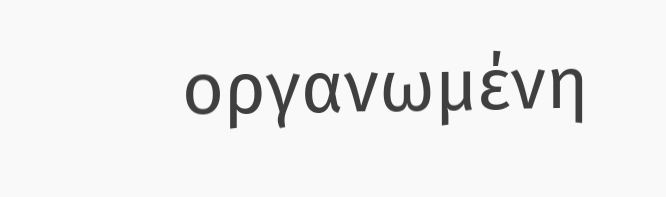οργανωμένη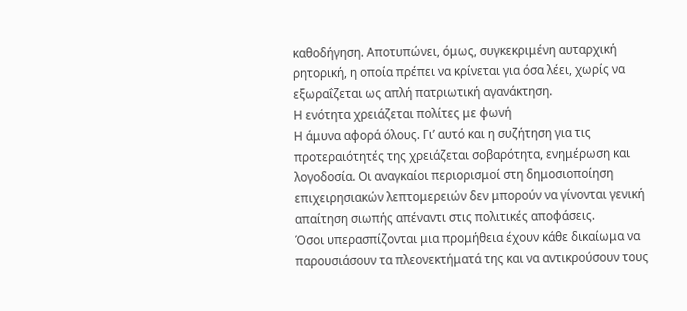καθοδήγηση. Αποτυπώνει, όμως, συγκεκριμένη αυταρχική ρητορική, η οποία πρέπει να κρίνεται για όσα λέει, χωρίς να εξωραΐζεται ως απλή πατριωτική αγανάκτηση.
Η ενότητα χρειάζεται πολίτες με φωνή
Η άμυνα αφορά όλους. Γι’ αυτό και η συζήτηση για τις προτεραιότητές της χρειάζεται σοβαρότητα, ενημέρωση και λογοδοσία. Οι αναγκαίοι περιορισμοί στη δημοσιοποίηση επιχειρησιακών λεπτομερειών δεν μπορούν να γίνονται γενική απαίτηση σιωπής απέναντι στις πολιτικές αποφάσεις.
Όσοι υπερασπίζονται μια προμήθεια έχουν κάθε δικαίωμα να παρουσιάσουν τα πλεονεκτήματά της και να αντικρούσουν τους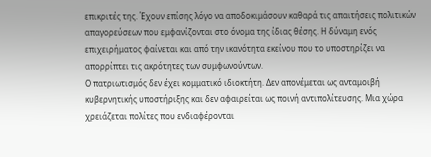επικριτές της. Έχουν επίσης λόγο να αποδοκιμάσουν καθαρά τις απαιτήσεις πολιτικών απαγορεύσεων που εμφανίζονται στο όνομα της ίδιας θέσης. Η δύναμη ενός επιχειρήματος φαίνεται και από την ικανότητα εκείνου που το υποστηρίζει να απορρίπτει τις ακρότητες των συμφωνούντων.
Ο πατριωτισμός δεν έχει κομματικό ιδιοκτήτη. Δεν απονέμεται ως ανταμοιβή κυβερνητικής υποστήριξης και δεν αφαιρείται ως ποινή αντιπολίτευσης. Μια χώρα χρειάζεται πολίτες που ενδιαφέρονται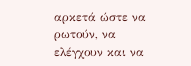αρκετά ώστε να ρωτούν, να ελέγχουν και να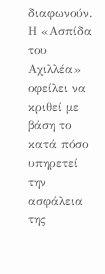διαφωνούν.
Η «Ασπίδα του Αχιλλέα» οφείλει να κριθεί με βάση το κατά πόσο υπηρετεί την ασφάλεια της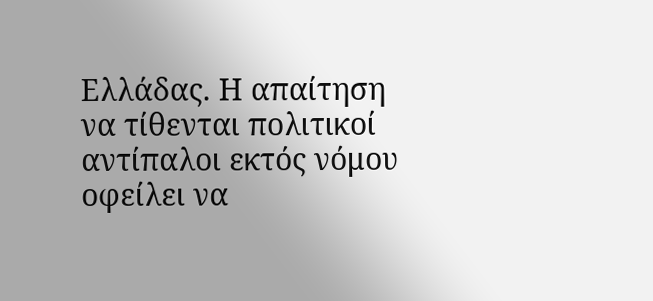Ελλάδας. Η απαίτηση να τίθενται πολιτικοί αντίπαλοι εκτός νόμου οφείλει να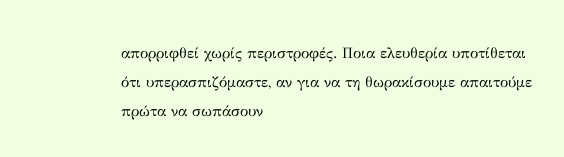απορριφθεί χωρίς περιστροφές. Ποια ελευθερία υποτίθεται ότι υπερασπιζόμαστε, αν για να τη θωρακίσουμε απαιτούμε πρώτα να σωπάσουν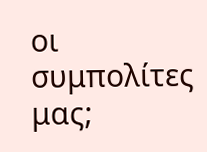οι συμπολίτες μας;